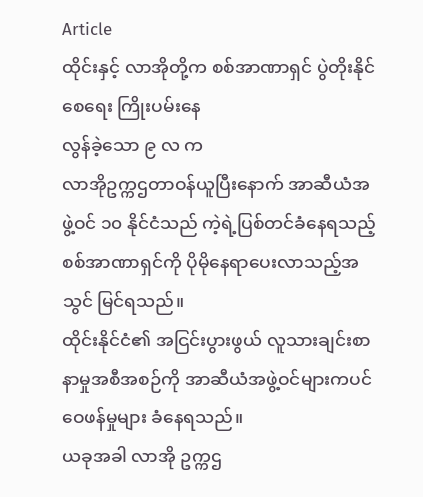Article
ထိုင်းနှင့် လာအိုတို့က စစ်အာဏာရှင် ပွဲတိုးနိုင်စေရေး ကြိုးပမ်းနေ
လွန်ခဲ့သော ၉ လ က
လာအိုဥက္ကဌတာဝန်ယူပြီးနောက် အာဆီယံအဖွဲ့ဝင် ၁၀ နိုင်ငံသည် ကဲ့ရဲ့ပြစ်တင်ခံနေရသည့် စစ်အာဏာရှင်ကို ပိုမိုနေရာပေးလာသည့်အသွင် မြင်ရသည်။
ထိုင်းနိုင်ငံ၏ အငြင်းပွားဖွယ် လူသားချင်းစာနာမှုအစီအစဉ်ကို အာဆီယံအဖွဲ့ဝင်များကပင် ဝေဖန်မှုများ ခံနေရသည်။
ယခုအခါ လာအို ဥက္ကဌ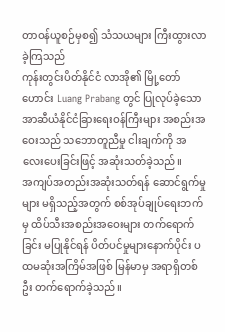တာဝန်ယူစဉ်မှစ၍ သံသယများ ကြီးထွားလာခဲ့ကြသည်
ကုန်းတွင်းပိတ်နိုင်ငံ လာအို၏ မြို့တော်ဟောင်း Luang Prabang တွင် ပြုလုပ်ခဲ့သော အာဆီယံနိုင်ငံခြားရေးဝန်ကြီးများ အစည်းအဝေးသည် သဘောတူညီမှု ငါးချက်ကို အလေးပေးခြင်းဖြင့် အဆုံးသတ်ခဲ့သည်။
အကျပ်အတည်းအဆုံးသတ်ရန် ဆောင်ရွက်မှုများ မရှိသည့်အတွက် စစ်အုပ်ချုပ်ရေးဘက်မှ ထိပ်သီးအစည်းအဝေးများ တက်ရောက်ခြင်း မပြုနိုင်ရန် ပိတ်ပင်မှုများနောက်ပိုင်း ပထမဆုံးအကြိမ်အဖြစ် မြန်မာမှ အရာရှိတစ်ဦး တက်ရောက်ခဲ့သည်။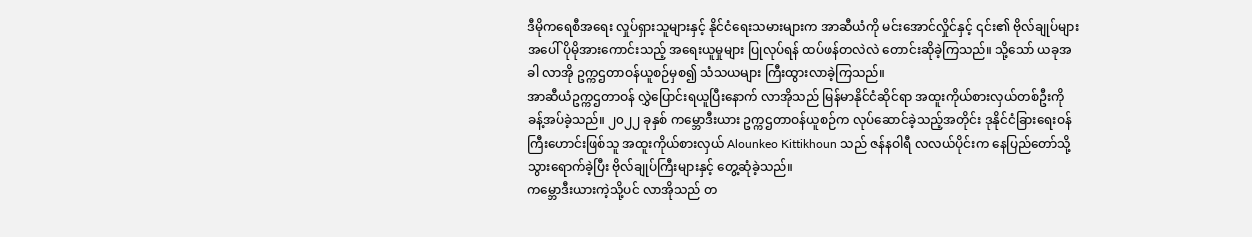ဒီမိုကရေစီအရေး လှုပ်ရှားသူများနှင့် နိုင်ငံရေးသမားများက အာဆီယံကို မင်းအောင်လှိုင်နှင့် ၎င်း၏ ဗိုလ်ချုပ်များအပေါ် ပိုမိုအားကောင်းသည့် အရေးယူမှုများ ပြုလုပ်ရန် ထပ်ဖန်တလဲလဲ တောင်းဆိုခဲ့ကြသည်။ သို့သော် ယခုအခါ လာအို ဥက္ကဌတာဝန်ယူစဉ်မှစ၍ သံသယများ ကြီးထွားလာခဲ့ကြသည်။
အာဆီယံဥက္ကဌတာဝန် လွှဲပြောင်းရယူပြီးနောက် လာအိုသည် မြန်မာနိုင်ငံဆိုင်ရာ အထူးကိုယ်စားလှယ်တစ်ဦးကို ခန့်အပ်ခဲ့သည်။ ၂၀၂၂ ခုနှစ် ကမ္ဘောဒီးယား ဥက္ကဌတာဝန်ယူစဉ်က လုပ်ဆောင်ခဲ့သည့်အတိုင်း ဒုနိုင်ငံခြားရေးဝန်ကြီးဟောင်းဖြစ်သူ အထူးကိုယ်စားလှယ် Alounkeo Kittikhoun သည် ဇန်နဝါရီ လလယ်ပိုင်းက နေပြည်တော်သို့ သွားရောက်ခဲ့ပြီး ဗိုလ်ချုပ်ကြီးများနှင့် တွေ့ဆုံခဲ့သည်။
ကမ္ဘောဒီးယားကဲ့သို့ပင် လာအိုသည် တ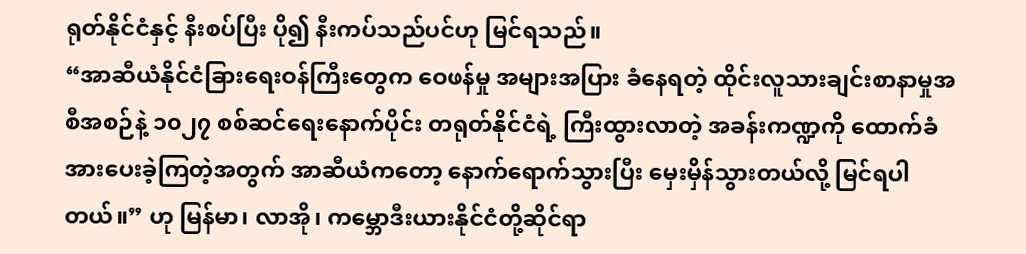ရုတ်နိုင်ငံနှင့် နီးစပ်ပြီး ပို၍ နီးကပ်သည်ပင်ဟု မြင်ရသည်။
“အာဆီယံနိုင်ငံခြားရေးဝန်ကြီးတွေက ဝေဖန်မှု အများအပြား ခံနေရတဲ့ ထိုင်းလူသားချင်းစာနာမှုအစီအစဉ်နဲ့ ၁၀၂၇ စစ်ဆင်ရေးနောက်ပိုင်း တရုတ်နိုင်ငံရဲ့ ကြီးထွားလာတဲ့ အခန်းကဏ္ဍကို ထောက်ခံအားပေးခဲ့ကြတဲ့အတွက် အာဆီယံကတော့ နောက်ရောက်သွားပြီး မှေးမှိန်သွားတယ်လို့ မြင်ရပါတယ်။” ဟု မြန်မာ၊ လာအို၊ ကမ္ဘောဒီးယားနိုင်ငံတို့ဆိုင်ရာ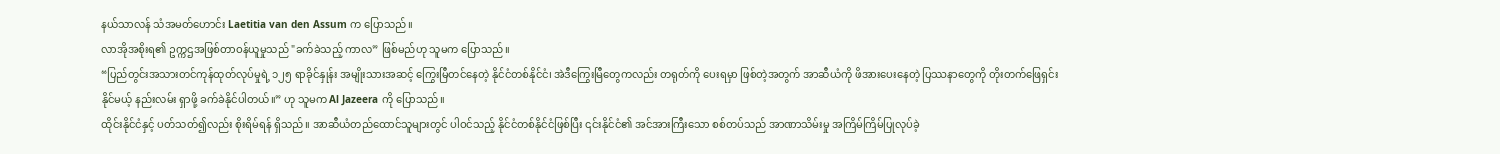နယ်သာလန် သံအမတ်ဟောင်း Laetitia van den Assum က ပြောသည်။
လာအိုအစိုးရ၏ ဥက္ကဌအဖြစ်တာဝန်ယူမှုသည် "ခက်ခဲသည့် ကာလ” ဖြစ်မည်ဟု သူမက ပြောသည်။
“ပြည်တွင်းအသားတင်ကုန်ထုတ်လုပ်မှုရဲ့ ၁၂၅ ရာခိုင်နှုန်း အမျိုးသားအဆင့် ကြွေးမြီတင်နေတဲ့ နိုင်ငံတစ်နိုင်ငံ၊ အဲဒီကြွေးမြီတွေကလည်း တရုတ်ကို ပေးရမှာ ဖြစ်တဲ့အတွက် အာဆီယံကို ဖိအားပေးနေတဲ့ ပြဿနာတွေကို တိုးတက်ဖြေရှင်းနိုင်မယ့် နည်းလမ်း ရှာဖို့ ခက်ခဲနိုင်ပါတယ်။” ဟု သူမက Al Jazeera ကို ပြောသည်။
ထိုင်းနိုင်ငံနှင့် ပတ်သတ်၍လည်း စိုးရိမ်ရန် ရှိသည်။ အာဆီယံတည်ထောင်သူများတွင် ပါဝင်သည့် နိုင်ငံတစ်နိုင်ငံဖြစ်ပြီး ၎င်းနိုင်ငံ၏ အင်အားကြီးသော စစ်တပ်သည် အာဏာသိမ်းမှု အကြိမ်ကြိမ်ပြုလုပ်ခဲ့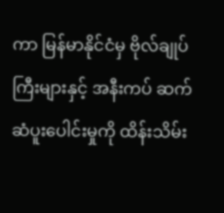ကာ မြန်မာနိုင်ငံမှ ဗိုလ်ချုပ်ကြီးများနှင့် အနီးကပ် ဆက်ဆံပူးပေါင်းမှုကို ထိန်းသိမ်း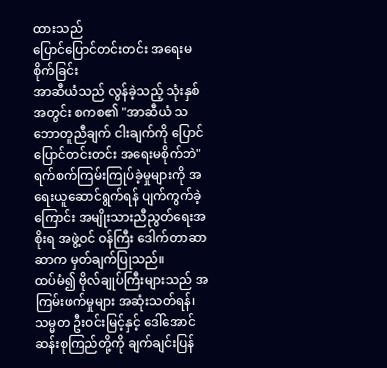ထားသည်
ပြောင်ပြောင်တင်းတင်း အရေးမစိုက်ခြင်း
အာဆီယံသည် လွန်ခဲ့သည့် သုံးနှစ်အတွင်း စကစ၏ "အာဆီယံ သဘောတူညီချက် ငါးချက်ကို ပြောင်ပြောင်တင်းတင်း အရေးမစိုက်ဘဲ" ရက်စက်ကြမ်းကြုပ်ခဲ့မှုများကို အရေးယူဆောင်ရွက်ရန် ပျက်ကွက်ခဲ့ကြောင်း အမျိုးသားညီညွတ်ရေးအစိုးရ အဖွဲ့ဝင် ဝန်ကြီး ဒေါက်တာဆာဆာက မှတ်ချက်ပြုသည်။
ထပ်မံ၍ ဗိုလ်ချုပ်ကြီးများသည် အကြမ်းဖက်မှုများ အဆုံးသတ်ရန်၊ သမ္မတ ဦးဝင်းမြင့်နှင့် ဒေါ်အောင်ဆန်းစုကြည်တို့ကို ချက်ချင်းပြန်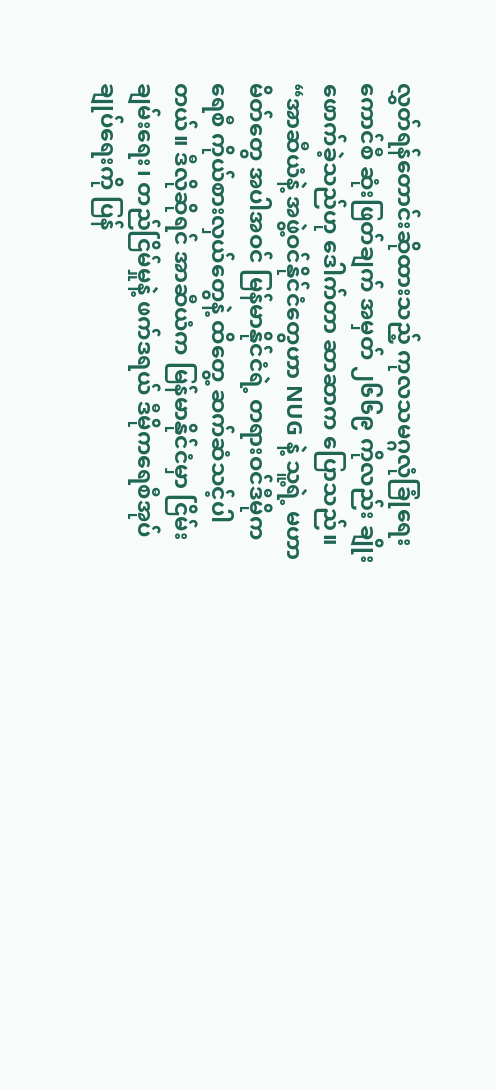လွှတ်ရန်တောင်းဆိုထားသည့် ကုလသမဂ္ဂလုံခြုံရေးကောင်စီ ဆုံးဖြတ်ချက် အမှတ် ၂၆၆၉ ကိုလည်း ချိုးဖောက်ခဲ့သည်ဟု ဒေါက်တာ ဆာဆာက ပြောသည်။
“အာဆီယံနဲ့ အဖွဲ့ဝင်နိုင်ငံတွေဟာ NUG နဲ့ သူ့ရဲ့ မဟာမိတ်တွေ အပါအဝင် မြန်မာနိုင်ငံရဲ့ တရားဝင်ဒီမိုကရေစီ ကိုယ်စားလှယ်တွေနဲ့ ထိတွေ့ ဆက်ဆံသင့်ပါတယ်။ ဒီလိုဆိုရင် အာဆီယံက မြန်မာနိုင်ငံမှာ ငြိမ်းချမ်းရေး၊ တည်ငြိမ်မှုနဲ့ ဖက်ဒရယ် ဒီမိုကရေစီအုပ်ချုပ်ရေးကို ပြန်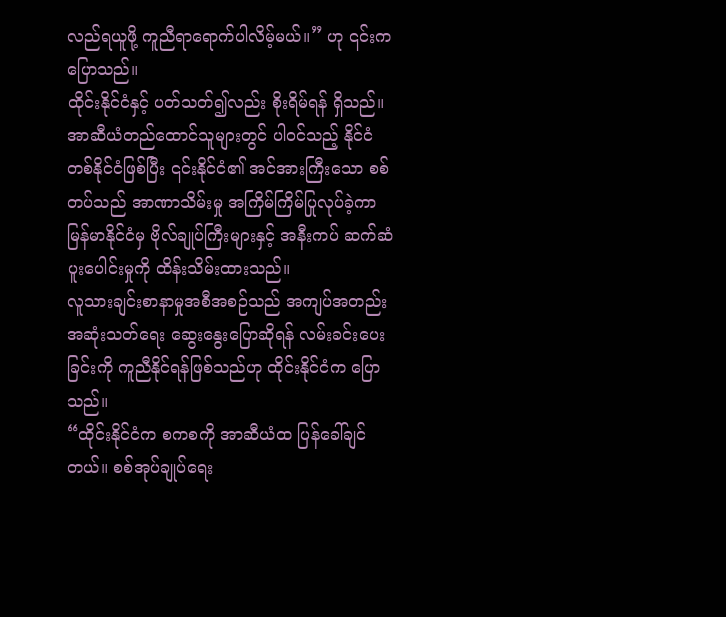လည်ရယူဖို့ ကူညီရာရောက်ပါလိမ့်မယ်။” ဟု ၎င်းက ပြောသည်။
ထိုင်းနိုင်ငံနှင့် ပတ်သတ်၍လည်း စိုးရိမ်ရန် ရှိသည်။ အာဆီယံတည်ထောင်သူများတွင် ပါဝင်သည့် နိုင်ငံတစ်နိုင်ငံဖြစ်ပြီး ၎င်းနိုင်ငံ၏ အင်အားကြီးသော စစ်တပ်သည် အာဏာသိမ်းမှု အကြိမ်ကြိမ်ပြုလုပ်ခဲ့ကာ မြန်မာနိုင်ငံမှ ဗိုလ်ချုပ်ကြီးများနှင့် အနီးကပ် ဆက်ဆံပူးပေါင်းမှုကို ထိန်းသိမ်းထားသည်။
လူသားချင်းစာနာမှုအစီအစဉ်သည် အကျပ်အတည်း အဆုံးသတ်ရေး ဆွေးနွေးပြောဆိုရန် လမ်းခင်းပေးခြင်းကို ကူညီနိုင်ရန်ဖြစ်သည်ဟု ထိုင်းနိုင်ငံက ပြောသည်။
“ထိုင်းနိုင်ငံက စကစကို အာဆီယံထ ပြန်ခေါ်ချင်တယ်။ စစ်အုပ်ချုပ်ရေး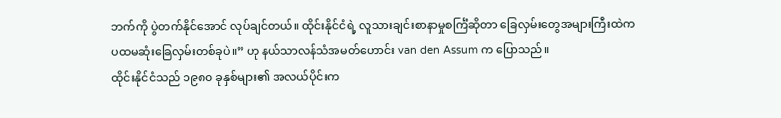ဘက်ကို ပွဲတက်နိုင်အောင် လုပ်ချင်တယ်။ ထိုင်းနိုင်ငံရဲ့ လူသားချင်းစာနာမှုစင်္ကြံဆိုတာ ခြေလှမ်းတွေအများကြီးထဲက ပထမဆုံးခြေလှမ်းတစ်ခုပဲ။” ဟု နယ်သာလန်သံအမတ်ဟောင်း van den Assum က ပြောသည်။
ထိုင်းနိုင်ငံသည် ၁၉၈၀ ခုနှစ်များ၏ အလယ်ပိုင်းက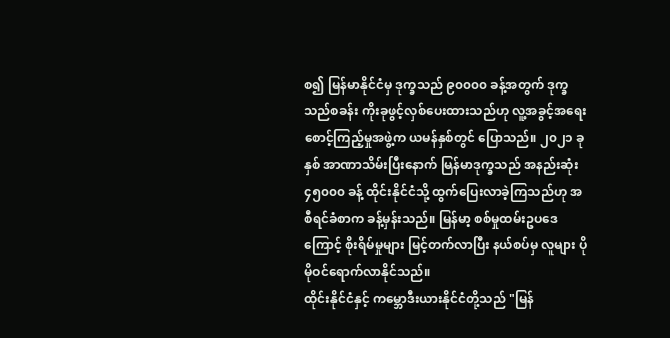စ၍ မြန်မာနိုင်ငံမှ ဒုက္ခသည် ၉၀၀၀၀ ခန့်အတွက် ဒုက္ခသည်စခန်း ကိုးခုဖွင့်လှစ်ပေးထားသည်ဟု လူ့အခွင့်အရေးစောင့်ကြည့်မှုအဖွဲ့က ယမန်နှစ်တွင် ပြောသည်။ ၂၀၂၁ ခုနှစ် အာဏာသိမ်းပြီးနောက် မြန်မာဒုက္ခသည် အနည်းဆုံး ၄၅၀၀၀ ခန့် ထိုင်းနိုင်ငံသို့ ထွက်ပြေးလာခဲ့ကြသည်ဟု အစီရင်ခံစာက ခန့်မှန်းသည်။ မြန်မာ့ စစ်မှုထမ်းဥပဒေကြောင့် စိုးရိမ်မှုများ မြင့်တက်လာပြီး နယ်စပ်မှ လူများ ပိုမိုဝင်ရောက်လာနိုင်သည်။
ထိုင်းနိုင်ငံနှင့် ကမ္ဘောဒီးယားနိုင်ငံတို့သည် "မြန်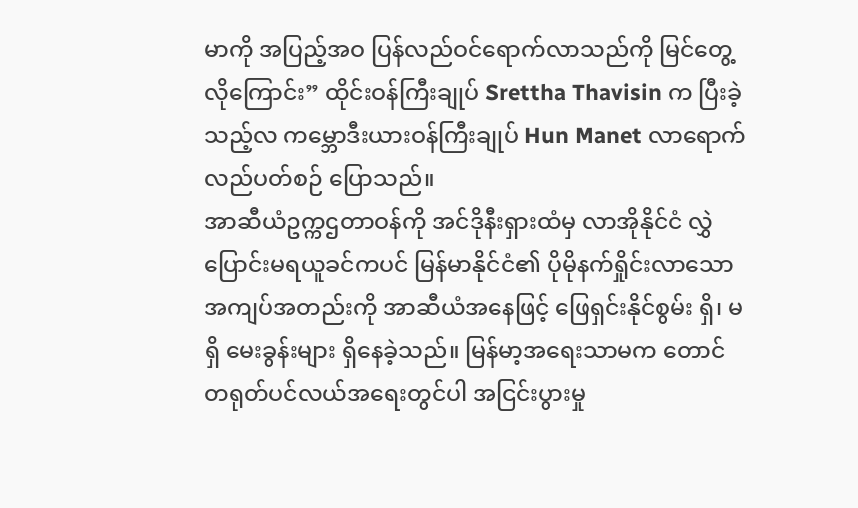မာကို အပြည့်အဝ ပြန်လည်ဝင်ရောက်လာသည်ကို မြင်တွေ့လိုကြောင်း” ထိုင်းဝန်ကြီးချုပ် Srettha Thavisin က ပြီးခဲ့သည့်လ ကမ္ဘောဒီးယားဝန်ကြီးချုပ် Hun Manet လာရောက်လည်ပတ်စဉ် ပြောသည်။
အာဆီယံဥက္ကဌတာဝန်ကို အင်ဒိုနီးရှားထံမှ လာအိုနိုင်ငံ လွှဲပြောင်းမရယူခင်ကပင် မြန်မာနိုင်ငံ၏ ပိုမိုနက်ရှိုင်းလာသော အကျပ်အတည်းကို အာဆီယံအနေဖြင့် ဖြေရှင်းနိုင်စွမ်း ရှိ၊ မရှိ မေးခွန်းများ ရှိနေခဲ့သည်။ မြန်မာ့အရေးသာမက တောင်တရုတ်ပင်လယ်အရေးတွင်ပါ အငြင်းပွားမှု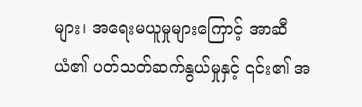များ၊ အရေးမယူမှုများကြောင့် အာဆီယံ၏ ပတ်သတ်ဆက်နွယ်မှုနှင့် ၎င်း၏ အ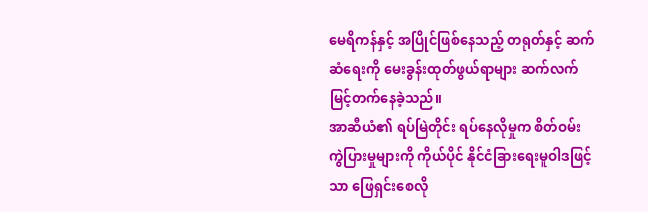မေရိကန်နှင့် အပြိုင်ဖြစ်နေသည့် တရုတ်နှင့် ဆက်ဆံရေးကို မေးခွန်းထုတ်ဖွယ်ရာများ ဆက်လက်မြင့်တက်နေခဲ့သည်။
အာဆီယံ၏ ရပ်မြဲတိုင်း ရပ်နေလိုမှုက စိတ်ဝမ်းကွဲပြားမှုများကို ကိုယ်ပိုင် နိုင်ငံခြားရေးမူဝါဒဖြင့်သာ ဖြေရှင်းစေလို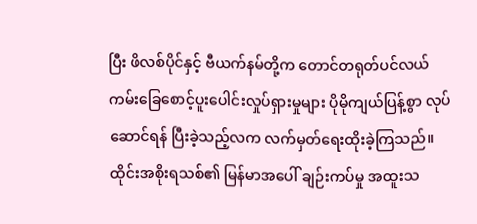ပြီး ဖိလစ်ပိုင်နှင့် ဗီယက်နမ်တို့က တောင်တရုတ်ပင်လယ် ကမ်းခြေစောင့်ပူးပေါင်းလှုပ်ရှားမှုများ ပိုမိုကျယ်ပြန့်စွာ လုပ်ဆောင်ရန် ပြီးခဲ့သည့်လက လက်မှတ်ရေးထိုးခဲ့ကြသည်။
ထိုင်းအစိုးရသစ်၏ မြန်မာအပေါ် ချဉ်းကပ်မှု အထူးသ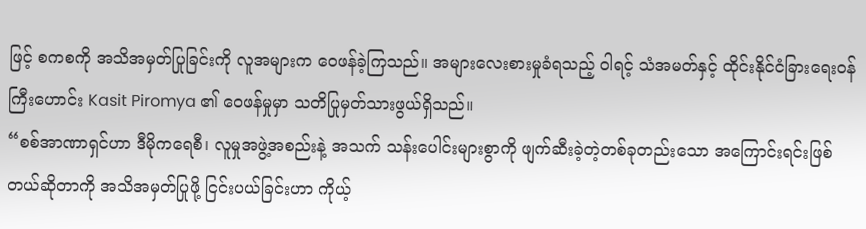ဖြင့် စကစကို အသိအမှတ်ပြုခြင်းကို လူအများက ဝေဖန်ခဲ့ကြသည်။ အများလေးစားမှုခံရသည့် ဝါရင့် သံအမတ်နှင့် ထိုင်းနိုင်ငံခြားရေးဝန်ကြီးဟောင်း Kasit Piromya ၏ ဝေဖန်မှုမှာ သတိပြုမှတ်သားဖွယ်ရှိသည်။
“စစ်အာဏာရှင်ဟာ ဒီမိုကရေစီ၊ လူမှုအဖွဲ့အစည်းနဲ့ အသက် သန်းပေါင်းများစွာကို ဖျက်ဆီးခဲ့တဲ့တစ်ခုတည်းသော အကြောင်းရင်းဖြစ်တယ်ဆိုတာကို အသိအမှတ်ပြုဖို့ ငြင်းပယ်ခြင်းဟာ ကိုယ့်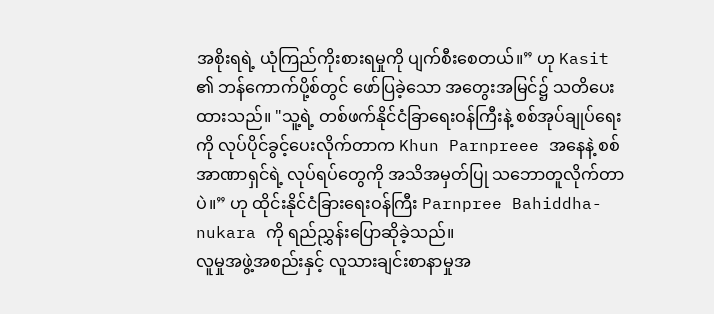အစိုးရရဲ့ ယုံကြည်ကိုးစားရမှုကို ပျက်စီးစေတယ်။” ဟု Kasit ၏ ဘန်ကောက်ပို့စ်တွင် ဖော်ပြခဲ့သော အတွေးအမြင်၌ သတိပေးထားသည်။ "သူ့ရဲ့ တစ်ဖက်နိုင်ငံခြာရေးဝန်ကြီးနဲ့ စစ်အုပ်ချုပ်ရေးကို လုပ်ပိုင်ခွင့်ပေးလိုက်တာက Khun Parnpreee အနေနဲ့ စစ်အာဏာရှင်ရဲ့ လုပ်ရပ်တွေကို အသိအမှတ်ပြု သဘောတူလိုက်တာပဲ။” ဟု ထိုင်းနိုင်ငံခြားရေးဝန်ကြီး Parnpree Bahiddha-nukara ကို ရည်ညွှန်းပြောဆိုခဲ့သည်။
လူမှုအဖွဲ့အစည်းနှင့် လူသားချင်းစာနာမှုအ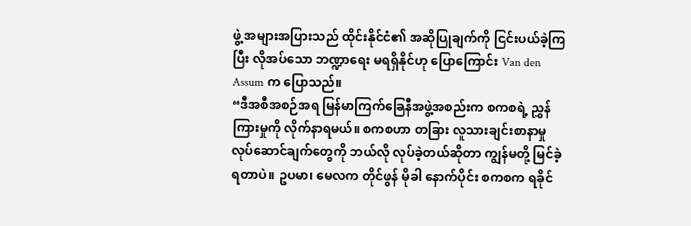ဖွဲ့ အများအပြားသည် ထိုင်းနိုင်ငံ၏ အဆိုပြုချက်ကို ငြင်းပယ်ခဲ့ကြပြီး လိုအပ်သော ဘဏ္ဍာရေး မရရှိနိုင်ဟု ပြောကြောင်း Van den Assum က ပြောသည်။
“ဒီအစီအစဉ်အရ မြန်မာကြက်ခြေနီအဖွဲ့အစည်းက စကစရဲ့ ညွှန်ကြားမှုကို လိုက်နာရမယ်။ စကစဟာ တခြား လူသားချင်းစာနာမှု လုပ်ဆောင်ချက်တွေကို ဘယ်လို လုပ်ခဲ့တယ်ဆိုတာ ကျွန်မတို့ မြင်ခဲ့ရတာပဲ။ ဥပမာ၊ မေလက တိုင်ဖွန် မိုခါ နောက်ပိုင်း စကစက ရခိုင်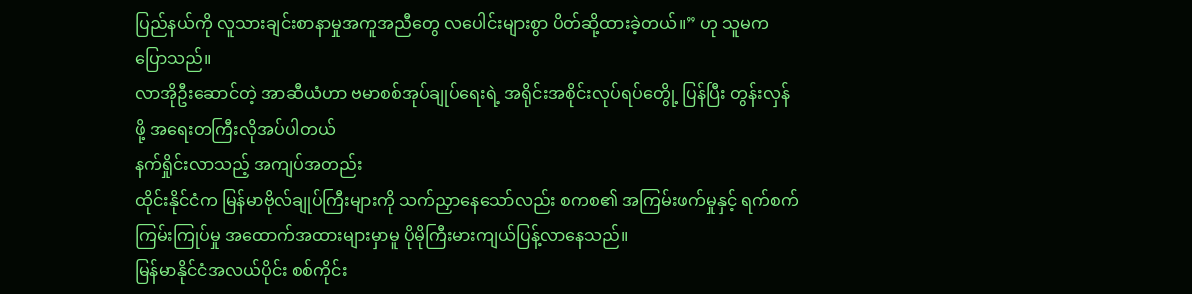ပြည်နယ်ကို လူသားချင်းစာနာမှုအကူအညီတွေ လပေါင်းများစွာ ပိတ်ဆို့ထားခဲ့တယ်။” ဟု သူမက ပြောသည်။
လာအိုဦးဆောင်တဲ့ အာဆီယံဟာ ဗမာစစ်အုပ်ချုပ်ရေးရဲ့ အရိုင်းအစိုင်းလုပ်ရပ်တွေို့ ပြန်ပြီး တွန်းလှန်ဖို့ အရေးတကြီးလိုအပ်ပါတယ်
နက်ရှိုင်းလာသည့် အကျပ်အတည်း
ထိုင်းနိုင်ငံက မြန်မာဗိုလ်ချုပ်ကြီးများကို သက်ညှာနေသော်လည်း စကစ၏ အကြမ်းဖက်မှုနှင့် ရက်စက်ကြမ်းကြုပ်မှု အထောက်အထားများမှာမူ ပိုမိုကြီးမားကျယ်ပြန့်လာနေသည်။
မြန်မာနိုင်ငံအလယ်ပိုင်း စစ်ကိုင်း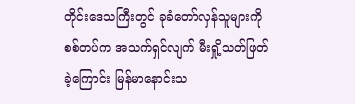တိုင်းဒေသကြီးတွင် ခုခံတော်လှန်သူများကို စစ်တပ်က အသက်ရှင်လျက် မီးရှို့သတ်ဖြတ်ခဲ့ကြောင်း မြန်မာနောင်းသ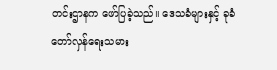တင်းဌာနက ဖော်ပြခဲ့သည်။ ဒေသခံများနှင့် ခုခံတော်လှန်ရေးသမား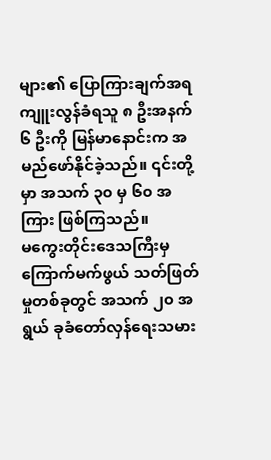များ၏ ပြောကြားချက်အရ ကျူးလွန်ခံရသူ ၈ ဦးအနက် ၆ ဦးကို မြန်မာနောင်းက အမည်ဖော်နိုင်ခဲ့သည်။ ၎င်းတို့မှာ အသက် ၃၀ မှ ၆၀ အကြား ဖြစ်ကြသည်။
မကွေးတိုင်းဒေသကြီးမှ ကြောက်မက်ဖွယ် သတ်ဖြတ်မှုတစ်ခုတွင် အသက် ၂၀ အရွယ် ခုခံတော်လှန်ရေးသမား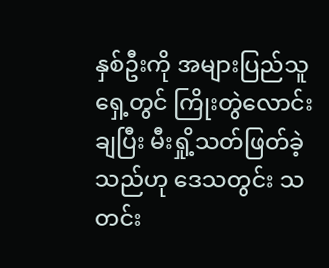နှစ်ဦးကို အများပြည်သူရှေ့တွင် ကြိုးတွဲလောင်းချပြီး မီးရှို့သတ်ဖြတ်ခဲ့သည်ဟု ဒေသတွင်း သတင်း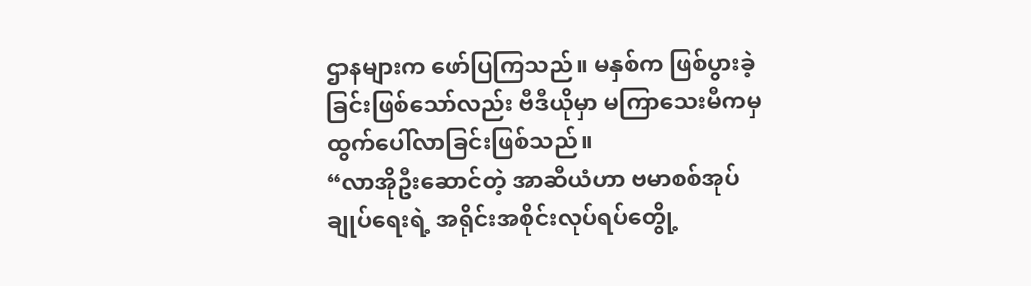ဌာနများက ဖော်ပြကြသည်။ မနှစ်က ဖြစ်ပွားခဲ့ခြင်းဖြစ်သော်လည်း ဗီဒီယိုမှာ မကြာသေးမီကမှ ထွက်ပေါ်လာခြင်းဖြစ်သည်။
“လာအိုဦးဆောင်တဲ့ အာဆီယံဟာ ဗမာစစ်အုပ်ချုပ်ရေးရဲ့ အရိုင်းအစိုင်းလုပ်ရပ်တွေို့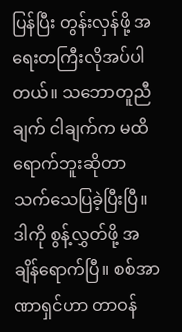ပြန်ပြီး တွန်းလှန်ဖို့ အရေးတကြီးလိုအပ်ပါတယ်။ သဘောတူညီချက် ငါချက်က မထိရောက်ဘူးဆိုတာ သက်သေပြခဲ့ပြီးပြီ။ ဒါကို စွန့်လွှတ်ဖို့ အချိန်ရောက်ပြီ။ စစ်အာဏာရှင်ဟာ တာဝန်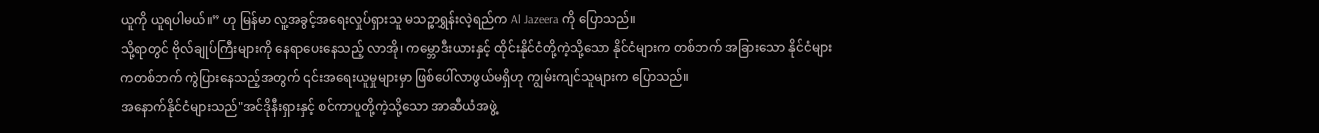ယူကို ယူရပါမယ်။” ဟု မြန်မာ လူ့အခွင့်အရေးလှုပ်ရှားသူ မသဉ္စာရွှန်းလဲ့ရည်က Al Jazeera ကို ပြောသည်။
သို့ရာတွင် ဗိုလ်ချုပ်ကြီးများကို နေရာပေးနေသည့် လာအို၊ ကမ္ဘောဒီးယားနှင့် ထိုင်းနိုင်ငံတို့ကဲ့သို့သော နိုင်ငံများက တစ်ဘက် အခြားသော နိုင်ငံများကတစ်ဘက် ကွဲပြားနေသည့်အတွက် ၎င်းအရေးယူမှုများမှာ ဖြစ်ပေါ်လာဖွယ်မရှိဟု ကျွမ်းကျင်သူများက ပြောသည်။
အနောက်နိုင်ငံများသည်"အင်ဒိုနီးရှားနှင့် စင်ကာပူတို့ကဲ့သို့သော အာဆီယံအဖွဲ့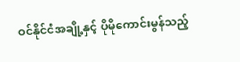ဝင်နိုင်ငံအချို့နှင့် ပိုမိုကောင်းမွန်သည့်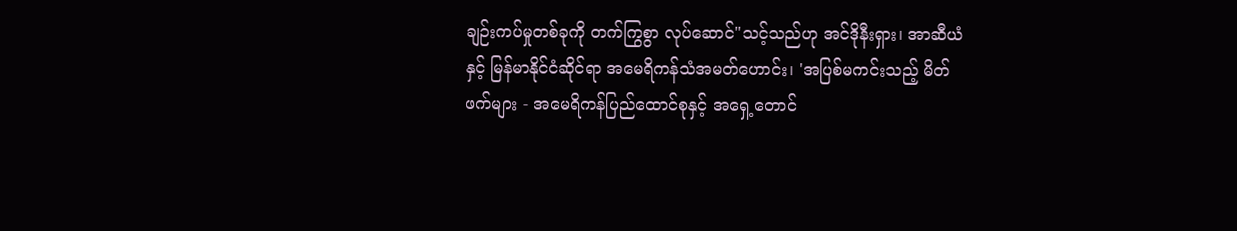ချဉ်းကပ်မှုတစ်ခုကို တက်ကြွစွာ လုပ်ဆောင်"သင့်သည်ဟု အင်ဒိုနီးရှား၊ အာဆီယံနှင့် မြန်မာနိုင်ငံဆိုင်ရာ အမေရိကန်သံအမတ်ဟောင်း၊ 'အပြစ်မကင်းသည့် မိတ်ဖက်များ - အမေရိကန်ပြည်ထောင်စုနှင့် အရှေ့တောင်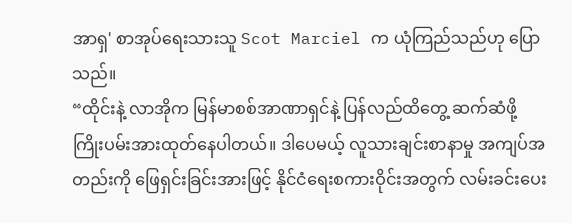အာရှ' စာအုပ်ရေးသားသူ Scot Marciel က ယုံကြည်သည်ဟု ပြောသည်။
“ထိုင်းနဲ့ လာအိုက မြန်မာစစ်အာဏာရှင်နဲ့ ပြန်လည်ထိတွေ့ ဆက်ဆံဖို့ ကြိုးပမ်းအားထုတ်နေပါတယ်။ ဒါပေမယ့် လူသားချင်းစာနာမှု အကျပ်အတည်းကို ဖြေရှင်းခြင်းအားဖြင့် နိုင်ငံရေးစကားဝိုင်းအတွက် လမ်းခင်းပေး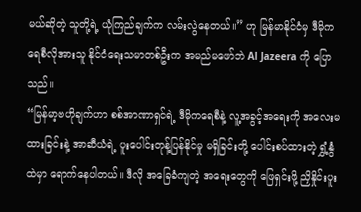မယ်ဆိုတဲ့ သူတို့ရဲ့ ယုံကြည်ချက်က လမ်းလွဲနေတယ်။” ဟု မြန်မာနိုင်ငံမှ ဒီမိုကရေစီလိုအားသူ နိုင်ငံရေးသမာတစ်ဦးက အမည်မဖော်ဘဲ Al Jazeera ကို ပြောသည်။
“မြန်မာ့ဗဟိုချက်ဟာ စစ်အာဏာရှင်ရဲ့ ဒီမိုကရေစီနဲ့ လူ့အခွင့်အရေးကို အလေးမထားခြင်းနဲ့ အာဆီယံရဲ့ ပူးပေါင်းတုန့်ပြန်နိုင်မှု မရှိခြင်းတို့ ပေါင်းစပ်ထားတဲ့ ရွှံ့နွံထဲမှာ ရောက်နေပါတယ်။ ဒီလို အခြေခံကျတဲ့ အရေးတွေကို ဖြေရှင်းဖို့ ညှိနှိုင်းပူး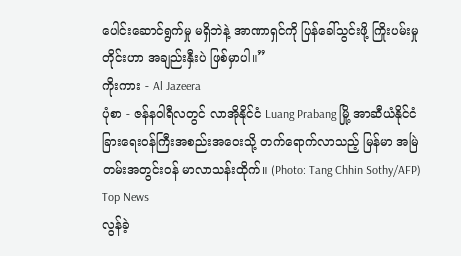ပေါင်းဆောင်ရွက်မှု မရှိဘဲနဲ့ အာဏာရှင်ကို ပြန်ခေါ်သွင်းဖို့ ကြိုးပမ်းမှုတိုင်းဟာ အချည်းနှီးပဲ ဖြစ်မှာပါ။”
ကိုးကား - Al Jazeera
ပုံစာ - ဇန်နဝါရီလတွင် လာအိုနိုင်ငံ Luang Prabang မြို့ အာဆီယံနိုင်ငံခြားရေးဝန်ကြီးအစည်းအဝေးသို့ တက်ရောက်လာသည့် မြန်မာ အမြဲတမ်းအတွင်းဝန် မာလာသန်းထိုက်။ (Photo: Tang Chhin Sothy/AFP)
Top News
လွန်ခဲ့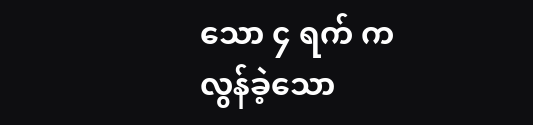သော ၄ ရက် က
လွန်ခဲ့သော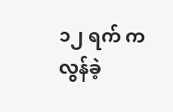၁၂ ရက် က
လွန်ခဲ့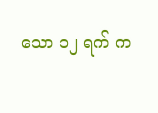သော ၁၂ ရက် က